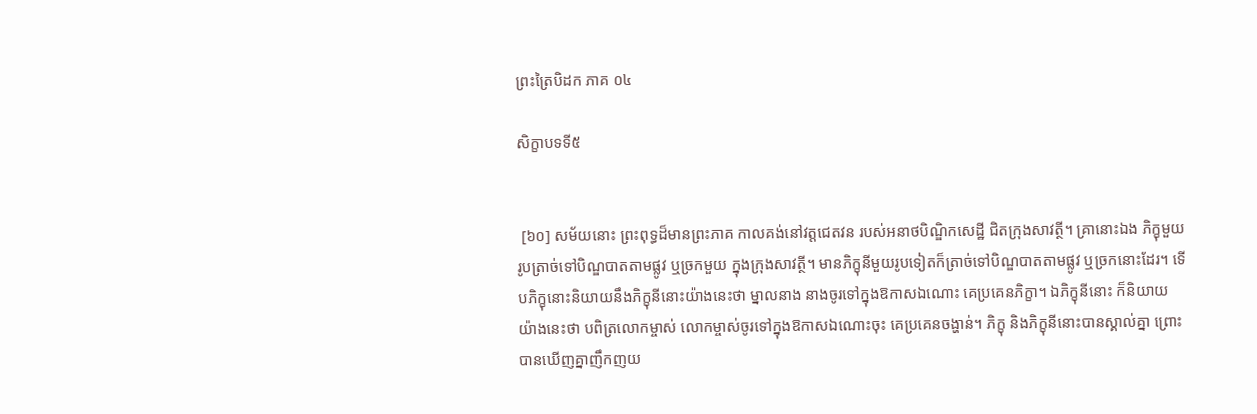ព្រះត្រៃបិដក ភាគ ០៤

សិក្ខាបទទី៥


 [៦០] សម័យនោះ ព្រះពុទ្ធដ៏មានព្រះភាគ កាលគង់នៅវត្តជេតវន របស់អនាថបិណ្ឌិកសេដ្ឋី ជិតក្រុងសាវត្ថី។ គ្រានោះឯង ភិក្ខុមួយរូបត្រាច់ទៅបិណ្ឌបាតតាមផ្លូវ ឬច្រកមួយ ក្នុងក្រុងសាវត្ថី។ មានភិក្ខុនីមួយរូបទៀតក៏ត្រាច់ទៅបិណ្ឌបាតតាមផ្លូវ ឬច្រកនោះដែរ។ ទើបភិក្ខុនោះនិយាយនឹងភិក្ខុនីនោះយ៉ាងនេះថា ម្នាលនាង នាងចូរទៅក្នុងឱកាសឯណោះ គេប្រគេនភិក្ខា។ ឯភិក្ខុនីនោះ ក៏និយាយយ៉ាងនេះថា បពិត្រលោកម្ចាស់ លោកម្ចាស់ចូរទៅក្នុងឱកាសឯណោះចុះ គេប្រគេនចង្ហាន់។ ភិក្ខុ និងភិក្ខុនីនោះបានស្គាល់គ្នា ព្រោះបានឃើញគ្នាញឹកញយ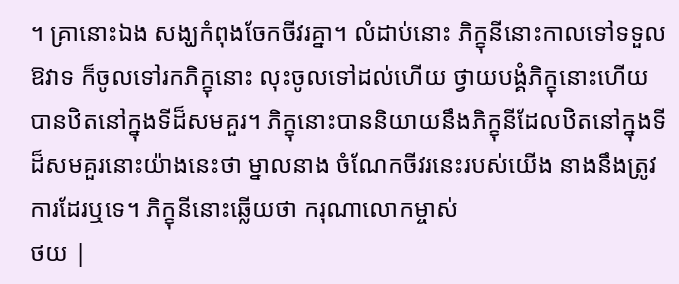។ គ្រានោះឯង សង្ឃកំពុងចែកចីវរគ្នា។ លំដាប់នោះ ភិក្ខុនីនោះកាលទៅទទួលឱវាទ ក៏ចូលទៅរកភិក្ខុនោះ លុះចូលទៅដល់ហើយ ថ្វាយបង្គំភិក្ខុនោះហើយ បានឋិតនៅក្នុងទីដ៏សមគួរ។ ភិក្ខុនោះបាននិយាយនឹងភិក្ខុនីដែលឋិតនៅក្នុងទីដ៏សមគួរនោះយ៉ាងនេះថា ម្នាលនាង ចំណែកចីវរនេះរបស់យើង នាងនឹងត្រូវការដែរឬទេ។ ភិក្ខុនីនោះឆ្លើយថា ករុណាលោកម្ចាស់
ថយ |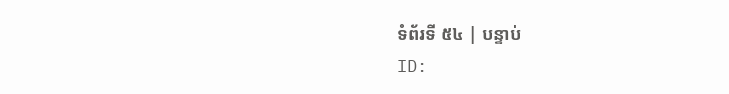ទំព័រទី ៥៤ | បន្ទាប់
ID: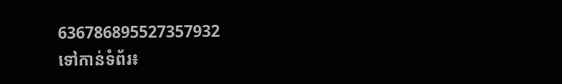636786895527357932
ទៅកាន់ទំព័រ៖